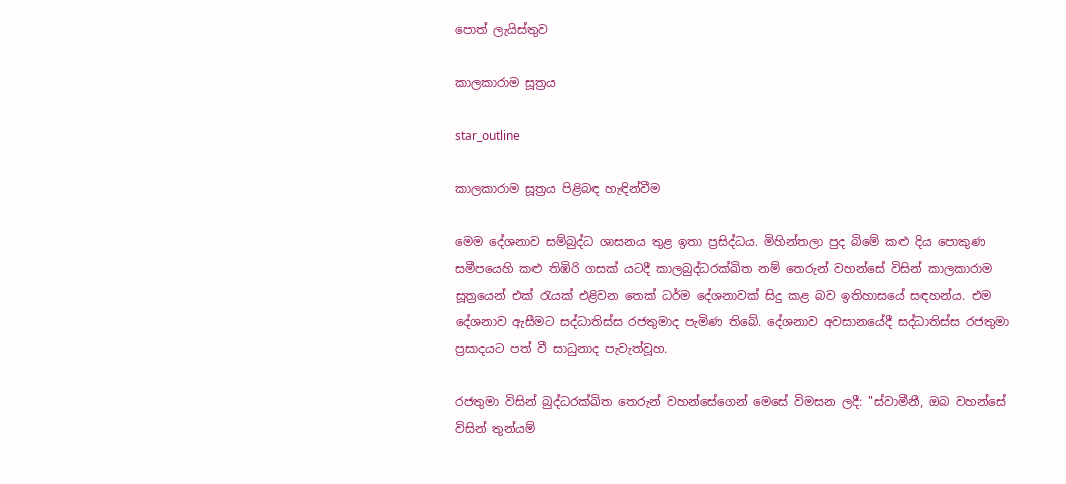පොත් ලැයිස්තුව

කාලකාරාම සූත්‍රය

star_outline

කාලකාරාම සූත්‍රය පිළිබඳ හැඳින්වීම

මෙම දේශනාව සම්බුද්ධ ශාසනය තුළ ඉතා ප්‍රසිද්ධය. මිහින්තලා පුද බිමේ කළු දිය පොකුණ සමීපයෙහි කළු තිඹිරි ගසක් යටදී කාලබුද්ධරක්ඛිත නම් තෙරුන් වහන්සේ විසින් කාලකාරාම සූත්‍රයෙන් එක් රැයක් එළිවන තෙක් ධර්ම දේශනාවක් සිදු කළ බව ඉතිහාසයේ සඳහන්ය. එම දේශනාව ඇසීමට සද්ධාතිස්ස රජතුමාද පැමිණ තිබේ. දේශනාව අවසානයේදී සද්ධාතිස්ස රජතුමා ප්‍රසාදයට පත් වී සාධුනාද පැවැත්වූහ.

රජතුමා විසින් බුද්ධරක්ඛිත තෙරුන් වහන්සේගෙන් මෙසේ විමසන ලදී: "ස්වාමීනී, ඔබ වහන්සේ විසින් තුන්යම්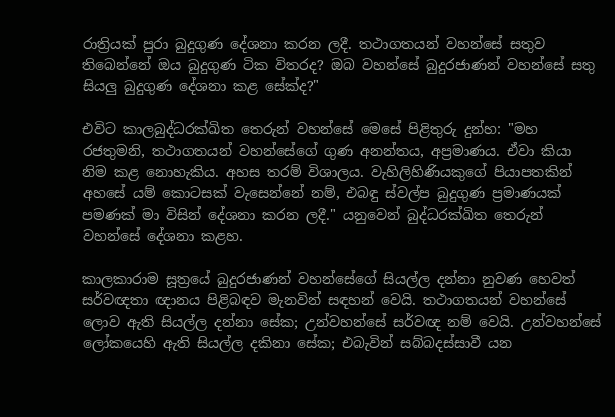රාත්‍රියක් පුරා බුදුගුණ දේශනා කරන ලදී. තථාගතයන් වහන්සේ සතුව තිබෙන්නේ ඔය බුදුගුණ ටික විතරද? ඔබ වහන්සේ බුදුරජාණන් වහන්සේ සතු සියලු බුදුගුණ දේශනා කළ සේක්ද?"

එවිට කාලබුද්ධරක්ඛිත තෙරුන් වහන්සේ මෙසේ පිළිතුරු දුන්හ: "මහ රජතුමනි, තථාගතයන් වහන්සේගේ ගුණ අනන්තය, අප්‍රමාණය. ඒවා කියා නිම කළ නොහැකිය. අහස තරම් විශාලය. වැහිලිහිණියකුගේ පියාපතකින් අහසේ යම් කොටසක් වැසෙන්නේ නම්, එබඳු ස්වල්ප බුදුගුණ ප්‍රමාණයක් පමණක් මා විසින් දේශනා කරන ලදී." යනුවෙන් බුද්ධරක්ඛිත තෙරුන් වහන්සේ දේශනා කළහ.

කාලකාරාම සූත්‍රයේ බුදුරජාණන් වහන්සේගේ සියල්ල දන්නා නුවණ හෙවත් සර්වඥතා ඥානය පිළිබඳව මැනවින් සඳහන් වෙයි. තථාගතයන් වහන්සේ ලොව ඇති සියල්ල දන්නා සේක; උන්වහන්සේ සර්වඥ නම් වෙයි. උන්වහන්සේ ලෝකයෙහි ඇති සියල්ල දකිනා සේක; එබැවින් සබ්බදස්සාවී යන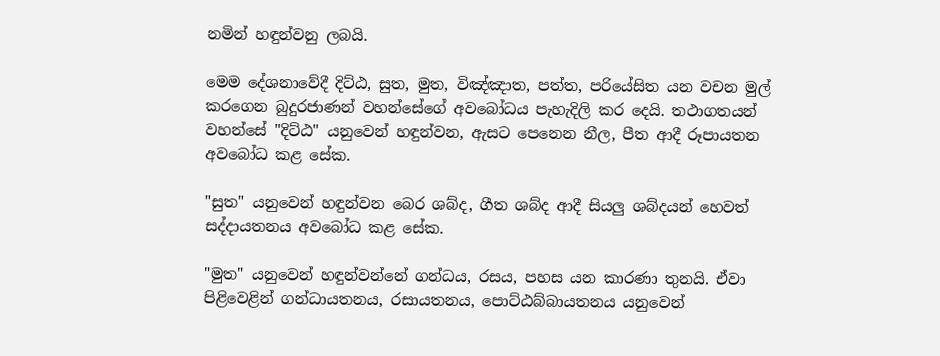නමින් හඳුන්වනු ලබයි.

මෙම දේශනාවේදී දිට්ඨ, සුත, මුත, විඤ්ඤාත, පත්ත, පරියේසිත යන වචන මුල් කරගෙන බුදුරජාණන් වහන්සේගේ අවබෝධය පැහැදිලි කර දෙයි. තථාගතයන් වහන්සේ "දිට්ඨ" යනුවෙන් හඳුන්වන, ඇසට පෙනෙන නීල, පීත ආදී රූපායතන අවබෝධ කළ සේක.

"සුත" යනුවෙන් හඳුන්වන බෙර ශබ්ද, ගීත ශබ්ද ආදී සියලු ශබ්දයන් හෙවත් සද්දායතනය අවබෝධ කළ සේක.

"මුත" යනුවෙන් හඳුන්වන්නේ ගන්ධය, රසය, පහස යන කාරණා තුනයි. ඒවා පිළිවෙළින් ගන්ධායතනය, රසායතනය, පොට්ඨබ්බායතනය යනුවෙන්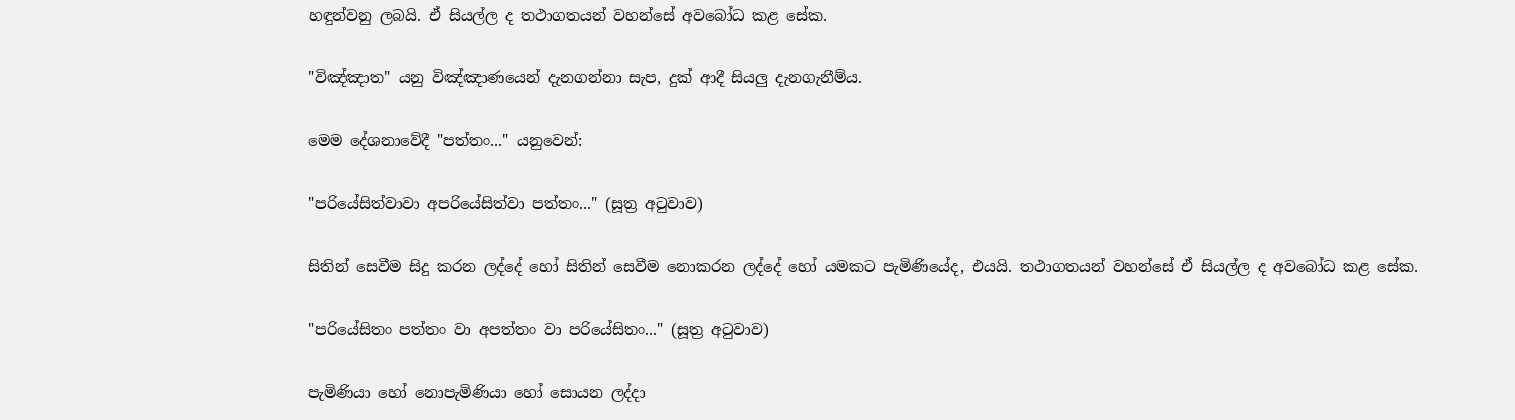හඳුන්වනු ලබයි. ඒ සියල්ල ද තථාගතයන් වහන්සේ අවබෝධ කළ සේක.

"විඤ්ඤාත" යනු විඤ්ඤාණයෙන් දැනගන්නා සැප, දුක් ආදී සියලු දැනගැනීම්ය.

මෙම දේශනාවේදී "පත්තං..." යනුවෙන්:

"පරියේසිත්වාවා අපරියේසිත්වා පත්තං..." (සූත්‍ර අටුවාව)

සිතින් සෙවීම සිදු කරන ලද්දේ හෝ සිතින් සෙවීම නොකරන ලද්දේ හෝ යමකට පැමිණියේද, එයයි. තථාගතයන් වහන්සේ ඒ සියල්ල ද අවබෝධ කළ සේක.

"පරියේසිතං පත්තං වා අපත්තං වා පරියේසිතං..." (සූත්‍ර අටුවාව)

පැමිණියා හෝ නොපැමිණියා හෝ සොයන ලද්දා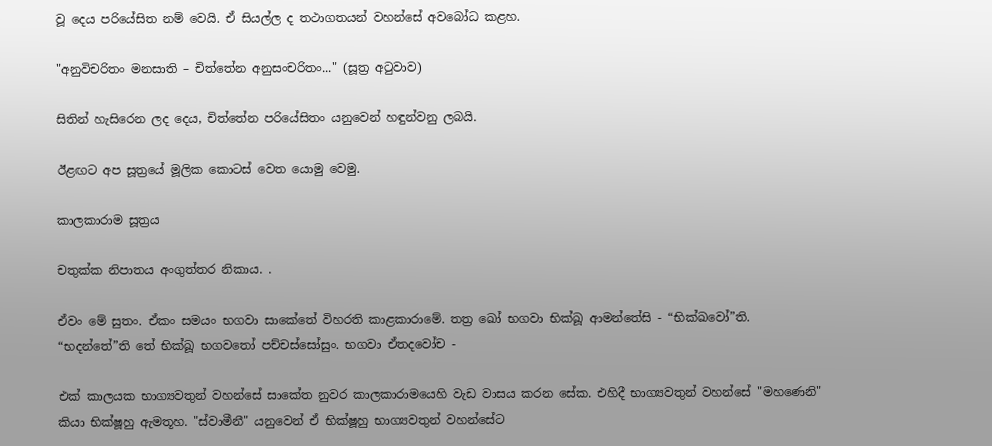වූ දෙය පරියේසිත නම් වෙයි. ඒ සියල්ල ද තථාගතයන් වහන්සේ අවබෝධ කළහ.

"අනුවිචරිතං මනසාති – චිත්තේන අනුසංචරිතං..." (සූත්‍ර අටුවාව)

සිතින් හැසිරෙන ලද දෙය, චිත්තේන පරියේසිතං යනුවෙන් හඳුන්වනු ලබයි.

ඊළඟට අප සූත්‍රයේ මූලික කොටස් වෙත යොමු වෙමු.

කාලකාරාම සූත්‍රය

චතුක්ක නිපාතය අංගුත්තර නිකාය. .

ඒවං මේ සුතං. ඒකං සමයං භගවා සාකේතේ විහරති කාළකාරාමේ. තත්‍ර ඛෝ භගවා භික්ඛූ ආමන්තේසි - “භික්ඛවෝ”ති. “භදන්තේ”ති තේ භික්ඛූ භගවතෝ පච්චස්සෝසුං. භගවා ඒතදවෝච -

එක් කාලයක භාග්‍යවතුන් වහන්සේ සාකේත නුවර කාලකාරාමයෙහි වැඩ වාසය කරන සේක. එහිදී භාග්‍යවතුන් වහන්සේ "මහණෙනි" කියා භික්ෂූහු ඇමතූහ. "ස්වාමීනී" යනුවෙන් ඒ භික්ෂූහු භාග්‍යවතුන් වහන්සේට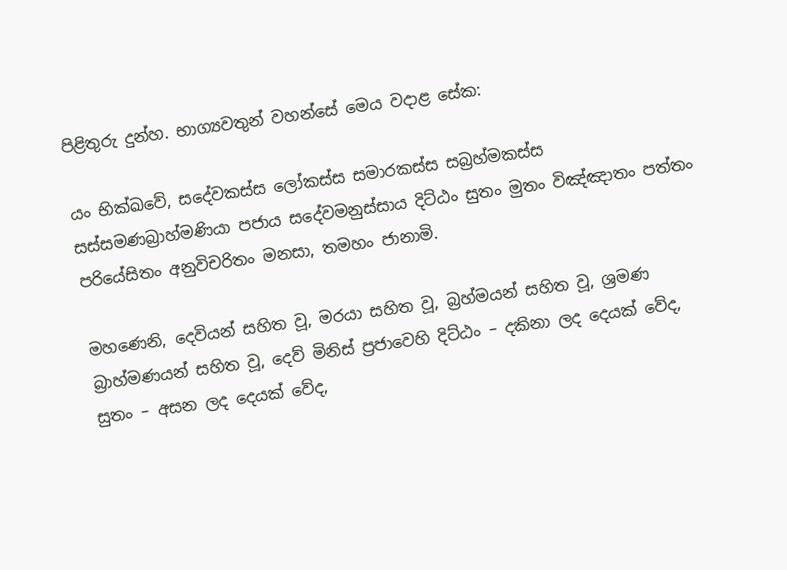පිළිතුරු දුන්හ. භාග්‍යවතුන් වහන්සේ මෙය වදාළ සේක:

යං භික්ඛවේ, සදේවකස්ස ලෝකස්ස සමාරකස්ස සබ්‍රහ්මකස්ස සස්සමණබ්‍රාහ්මණියා පජාය සදේවමනුස්සාය දිට්ඨං සුතං මුතං විඤ්ඤාතං පත්තං පරියේසිතං අනුවිචරිතං මනසා, තමහං ජානාමි.

මහණෙනි, දෙවියන් සහිත වූ, මරයා සහිත වූ, බ්‍රහ්මයන් සහිත වූ, ශ්‍රමණ බ්‍රාහ්මණයන් සහිත වූ, දෙව් මිනිස් ප්‍රජාවෙහි දිට්ඨං – දකිනා ලද දෙයක් වේද, සුතං – අසන ලද දෙයක් වේද,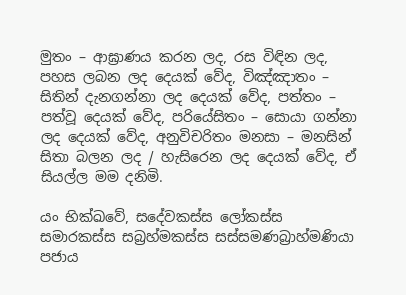මුතං – ආඝ්‍රාණය කරන ලද, රස විඳින ලද, පහස ලබන ලද දෙයක් වේද, විඤ්ඤාතං – සිතින් දැනගන්නා ලද දෙයක් වේද, පත්තං – පත්වූ දෙයක් වේද, පරියේසිතං – සොයා ගන්නා ලද දෙයක් වේද, අනුවිචරිතං මනසා – මනසින් සිතා බලන ලද / හැසිරෙන ලද දෙයක් වේද, ඒ සියල්ල මම දනිමි.

යං භික්ඛවේ, සදේවකස්ස ලෝකස්ස සමාරකස්ස සබ්‍රහ්මකස්ස සස්සමණබ්‍රාහ්මණියා පජාය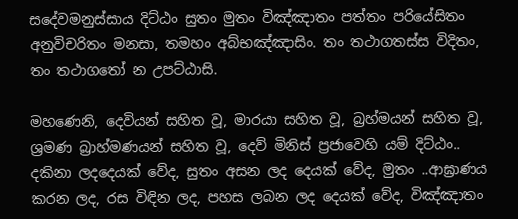සදේවමනුස්සාය දිට්ඨං සුතං මුතං විඤ්ඤාතං පත්තං පරියේසිතං අනුවිචරිතං මනසා, තමහං අබ්භඤ්ඤාසිං. තං තථාගතස්ස විදිතං, තං තථාගතෝ න උපට්ඨාසි.

මහණෙනි, දෙවියන් සහිත වූ, මාරයා සහිත වූ, බ්‍රහ්මයන් සහිත වූ, ශ්‍රමණ බ්‍රාහ්මණයන් සහිත වූ, දෙව් මිනිස් ප්‍රජාවෙහි යම් දිට්ඨං.. දකිනා ලදදෙයක් වේද, සුතං අසන ලද දෙයක් වේද, මුතං ..ආඝ්‍රාණය කරන ලද, රස විඳින ලද, පහස ලබන ලද දෙයක් වේද, විඤ්ඤාතං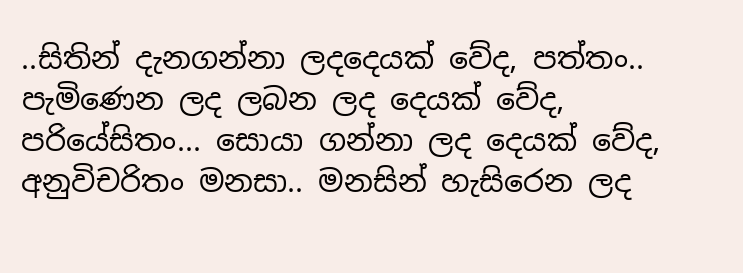..සිතින් දැනගන්නා ලදදෙයක් වේද, පත්තං.. පැමිණෙන ලද ලබන ලද දෙයක් වේද, පරියේසිතං... සොයා ගන්නා ලද දෙයක් වේද, අනුවිචරිතං මනසා.. මනසින් හැසිරෙන ලද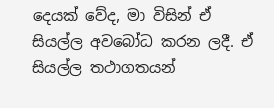දෙයක් වේද, මා විසින් ඒ සියල්ල අවබෝධ කරන ලදී. ඒ සියල්ල තථාගතයන්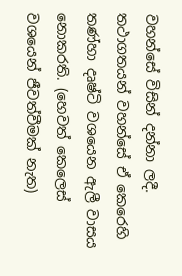වහන්සේ විසින් දන්නා ලදී. තථාගතයන් වහන්සේ ඒ කෙරෙහි තණ්හා දෘෂ්ටි වශයෙන ඇලී වාසය නොකරති. (හෙවත් කෙලෙස් වශයෙන් ජීවත්වීමක් නැත)